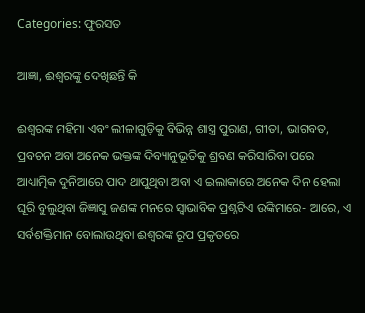Categories: ଫୁରସତ

ଆଜ୍ଞା, ଈଶ୍ୱରଙ୍କୁ ଦେଖିଛନ୍ତି କି

ଈଶ୍ୱରଙ୍କ ମହିମା ଏବଂ ଲୀଳାଗୁଡ଼ିକୁ ବିଭିନ୍ନ ଶାସ୍ତ୍ର ପୁରାଣ, ଗୀତା, ଭାଗବତ, ପ୍ରବଚନ ଅବା ଅନେକ ଭକ୍ତଙ୍କ ଦିବ୍ୟାନୁଭୂତିକୁ ଶ୍ରବଣ କରିସାରିବା ପରେ ଆଧ୍ୟାତ୍ମିକ ଦୁନିଆରେ ପାଦ ଥାପୁଥିବା ଅବା ଏ ଇଲାକାରେ ଅନେକ ଦିନ ହେଲା ଘୂରି ବୁଲୁଥିବା ଜିଜ୍ଞାସୁ ଜଣଙ୍କ ମନରେ ସ୍ବାଭାବିକ ପ୍ରଶ୍ନଟିଏ ଉଙ୍କିମାରେ- ଆରେ, ଏ ସର୍ବଶକ୍ତିମାନ ବୋଲାଉଥିବା ଈଶ୍ୱରଙ୍କ ରୂପ ପ୍ରକୃତରେ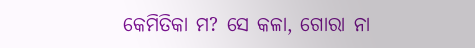କେମିତିକା ମ? ସେ କଳା, ଗୋରା ନା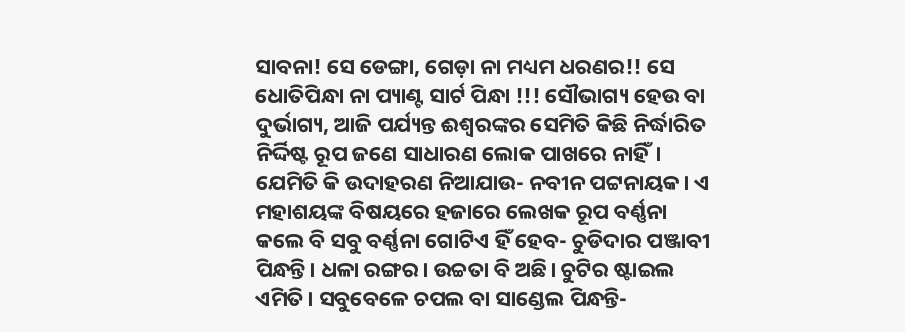ସାବନା! ସେ ଡେଙ୍ଗା, ଗେଡ଼ା ନା ମଧ୍ୟମ ଧରଣର!! ସେ ଧୋତିପିନ୍ଧା ନା ପ୍ୟାଣ୍ଟ ସାର୍ଟ ପିନ୍ଧା !!! ସୌଭାଗ୍ୟ ହେଉ ବା ଦୁର୍ଭାଗ୍ୟ, ଆଜି ପର୍ଯ୍ୟନ୍ତ ଈଶ୍ୱରଙ୍କର ସେମିତି କିଛି ନିର୍ଦ୍ଧାରିତ ନିର୍ଦ୍ଦିଷ୍ଟ ରୂପ ଜଣେ ସାଧାରଣ ଲୋକ ପାଖରେ ନାହିଁ। ଯେମିତି କି ଉଦାହରଣ ନିଆଯାଉ- ନବୀନ ପଟ୍ଟନାୟକ। ଏ ମହାଶୟଙ୍କ ବିଷୟରେ ହଜାରେ ଲେଖକ ରୂପ ବର୍ଣ୍ଣନା କଲେ ବି ସବୁ ବର୍ଣ୍ଣନା ଗୋଟିଏ ହିଁ ହେବ- ଚୁଡିଦାର ପଞ୍ଜାବୀ ପିନ୍ଧନ୍ତି। ଧଳା ରଙ୍ଗର। ଉଚ୍ଚତା ବି ଅଛି। ଚୁଟିର ଷ୍ଟାଇଲ ଏମିତି। ସବୁବେଳେ ଚପଲ ବା ସାଣ୍ଡେଲ ପିନ୍ଧନ୍ତି-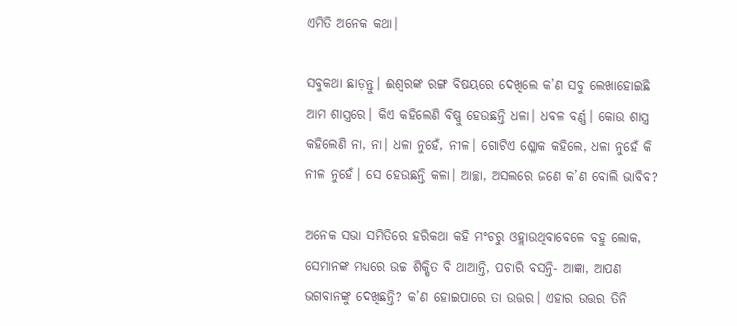ଏମିତି ଅନେକ କଥା।

ସବୁକଥା ଛାଡ଼ନ୍ତୁ। ଈଶ୍ୱରଙ୍କ ରଙ୍ଗ ବିଷୟରେ ଦେଖିଲେ କ’ଣ ସବୁ ଲେଖାହୋଇଛି ଆମ ଶାସ୍ତ୍ରରେ। କିଏ କହିଲେଣି ବିଷ୍ଣୁ ହେଉଛନ୍ତି ଧଳା। ଧବଳ ବର୍ଣ୍ଣ। କୋଉ ଶାସ୍ତ୍ର କହିଲେଣି ନା, ନା। ଧଳା ନୁହେଁ, ନୀଳ। ଗୋଟିଏ ଶ୍ଳୋକ କହିଲେ, ଧଳା ନୁହେଁ କି ନୀଳ ନୁହେଁ। ସେ ହେଉଛନ୍ତି କଳା। ଆଚ୍ଛା, ଅସଲରେ ଜଣେ କ’ଣ ବୋଲି ଭାବିବ?

ଅନେକ ସଭା ସମିତିରେ ହରିକଥା କହି ମଂଚରୁ ଓହ୍ଲାଉଥିବାବେଳେ ବହୁ ଲୋକ, ସେମାନଙ୍କ ମଧ୍ୟରେ ଉଚ୍ଚ ଶିକ୍ଷିତ ବି ଥାଆନ୍ତି, ପଚାରି ବସନ୍ତି- ଆଜ୍ଞା, ଆପଣ ଭଗବାନଙ୍କୁ ଦେଖିଛନ୍ତି? କ’ଣ ହୋଇପାରେ ତା ଉତ୍ତର। ଏହାର ଉତ୍ତର ତିନି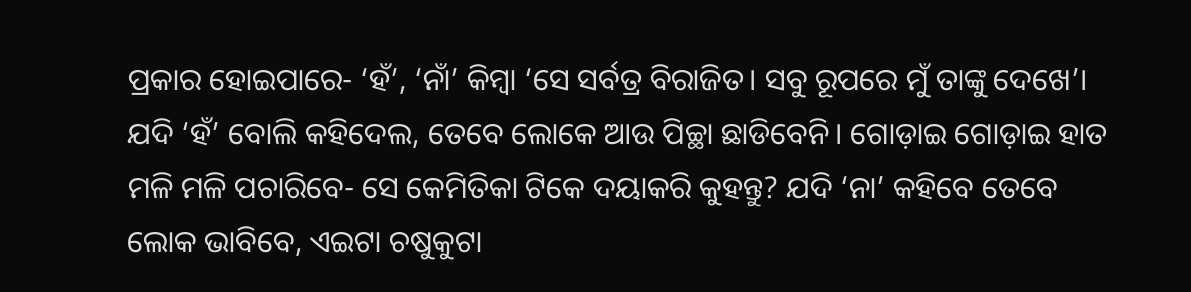ପ୍ରକାର ହୋଇପାରେ- ‘ହଁ’, ‘ନାଁ’ କିମ୍ବା ‘ସେ ସର୍ବତ୍ର ବିରାଜିତ। ସବୁ ରୂପରେ ମୁଁ ତାଙ୍କୁ ଦେଖେ’। ଯଦି ‘ହଁ’ ବୋଲି କହିଦେଲ, ତେବେ ଲୋକେ ଆଉ ପିଚ୍ଛା ଛାଡିବେନି। ଗୋଡ଼ାଇ ଗୋଡ଼ାଇ ହାତ ମଳି ମଳି ପଚାରିବେ- ସେ କେମିତିକା ଟିକେ ଦୟାକରି କୁହନ୍ତୁ? ଯଦି ‘ନା’ କହିବେ ତେବେ ଲୋକ ଭାବିବେ, ଏଇଟା ଚଷୁକୁଟା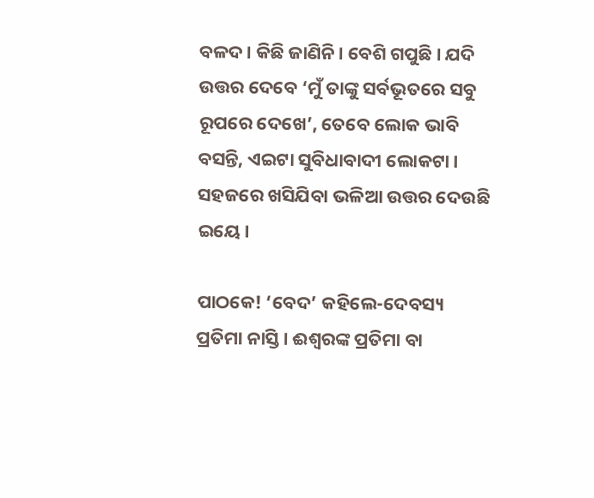ବଳଦ। କିଛି ଜାଣିନି। ବେଶି ଗପୁଛି। ଯଦି ଉତ୍ତର ଦେବେ ‘ମୁଁ ତାଙ୍କୁ ସର୍ବଭୂତରେ ସବୁ ରୂପରେ ଦେଖେ’, ତେବେ ଲୋକ ଭାବି ବସନ୍ତି, ଏଇଟା ସୁବିଧାବାଦୀ ଲୋକଟା। ସହଜରେ ଖସିଯିବା ଭଳିଆ ଉତ୍ତର ଦେଉଛି ଇୟେ।

ପାଠକେ! ‘ବେଦ’ କହିଲେ-ଦେବସ୍ୟ ପ୍ରତିମା ନାସ୍ତି। ଈଶ୍ୱରଙ୍କ ପ୍ରତିମା ବା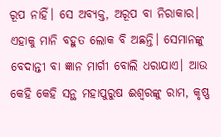ରୂପ ନାହିଁ। ସେ ଅବ୍ୟକ୍ତ, ଅରୂପ ବା ନିରାକାର। ଏହାକୁ ମାନି ବହୁତ ଲୋକ ବି ଅଛନ୍ତି। ସେମାନଙ୍କୁ ବେଦାନ୍ତୀ ବା ଜ୍ଞାନ ମାର୍ଗୀ ବୋଲି ଧରାଯାଏ। ଆଉ କେହି କେହି ସନ୍ଥ ମହାପୁରୁଷ ଈଶ୍ୱରଙ୍କୁ ରାମ, କୃଷ୍ଣ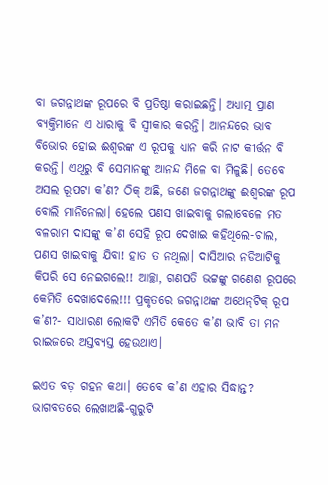ବା ଜଗନ୍ନାଥଙ୍କ ରୂପରେ ବି ପ୍ରତିଷ୍ଠା କରାଇଛନ୍ତି। ଅଧ୍ୟାତ୍ମ ପ୍ରାଣ ବ୍ୟକ୍ତିମାନେ ଏ ଧାରାକୁ ବି ସ୍ବୀକାର କରନ୍ତି। ଆନନ୍ଦରେ ଭାବ ବିଭୋର ହୋଇ ଈଶ୍ୱରଙ୍କ ଏ ରୂପକୁ ଧ୍ୟାନ କରି ନାଟ କୀର୍ତ୍ତନ ବି କରନ୍ତି। ଏଥିରୁ ବି ସେମାନଙ୍କୁ ଆନନ୍ଦ ମିଳେ ବା ମିଳୁଛି। ତେବେ ଅସଲ ରୂପଟା କ’ଣ? ଠିକ୍‌ ଅଛି, ଜଣେ ଜଗନ୍ନାଥଙ୍କୁ ଈଶ୍ୱରଙ୍କ ରୂପ ବୋଲି ମାନିନେଲା। ହେଲେ ପଣସ ଖାଇବାକୁ ଗଲାବେଳେ ମତ ବଳରାମ ଦାସଙ୍କୁ କ’ଣ ସେହି ରୂପ ଦେଖାଇ କହିଥିଲେ-ଚାଲ, ପଣସ ଖାଇବାକୁ ଯିବା! ହାତ ତ ନଥିଲା। ଦାସିଆର ନଡିଆଟିକୁ କିପରି ସେ ନେଇଗଲେ!! ଆଚ୍ଛା, ଗଣପତି ଭଟ୍ଟଙ୍କୁ ଗଣେଶ ରୂପରେ କେମିତି ଦେଖାଦେଲେ!!! ପ୍ରକୃତରେ ଜଗନ୍ନାଥଙ୍କ ଅଥେନ୍‌ଟିକ୍‌ ରୂପ କ’ଣ?- ସାଧାରଣ ଲୋକଟି ଏମିତି କେତେ କ’ଣ ଭାବି ତା ମନ ରାଇଜରେ ଅସ୍ତବ୍ୟସ୍ତ ହେଉଥାଏ।

ଇଏତ ବଡ଼ ଗହନ କଥା। ତେବେ କ’ଣ ଏହାର ସିଦ୍ଧାନ୍ତ? ଭାଗବତରେ ଲେଖାଅଛି-ଗୁରୁଟି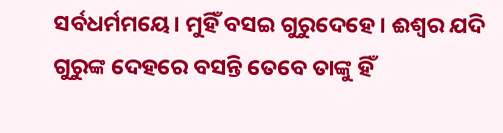ସର୍ବଧର୍ମମୟେ। ମୁହିଁ ବସଇ ଗୁରୁଦେହେ। ଈଶ୍ୱର ଯଦି ଗୁରୁଙ୍କ ଦେହରେ ବସନ୍ତି ତେବେ ତାଙ୍କୁ ହିଁ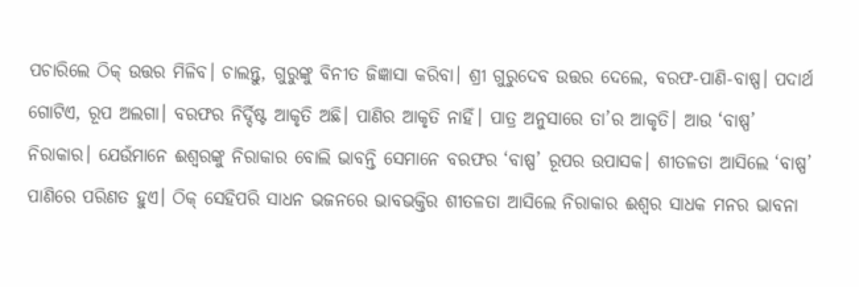ପଚାରିଲେ ଠିକ୍‌ ଉତ୍ତର ମିଳିବ। ଚାଲନ୍ତୁ, ଗୁରୁଙ୍କୁ ବିନୀତ ଜିଜ୍ଞାସା କରିବା। ଶ୍ରୀ ଗୁରୁଦେବ ଉତ୍ତର ଦେଲେ, ବରଫ-ପାଣି-ବାଷ୍ପ। ପଦାର୍ଥ ଗୋଟିଏ, ରୂପ ଅଲଗା। ବରଫର ନିର୍ଦ୍ଦିଷ୍ଟ ଆକୃତି ଅଛି। ପାଣିର ଆକୃତି ନାହିଁ। ପାତ୍ର ଅନୁସାରେ ତା’ର ଆକୃତି। ଆଉ ‘ବାଷ୍ପ’ ନିରାକାର। ଯେଉଁମାନେ ଈଶ୍ୱରଙ୍କୁ ନିରାକାର ବୋଲି ଭାବନ୍ତି ସେମାନେ ବରଫର ‘ବାଷ୍ପ’ ରୂପର ଉପାସକ। ଶୀତଳତା ଆସିଲେ ‘ବାଷ୍ପ’ ପାଣିରେ ପରିଣତ ହୁଏ। ଠିକ୍‌ ସେହିପରି ସାଧନ ଭଜନରେ ଭାବଭକ୍ତିର ଶୀତଳତା ଆସିଲେ ନିରାକାର ଈଶ୍ୱର ସାଧକ ମନର ଭାବନା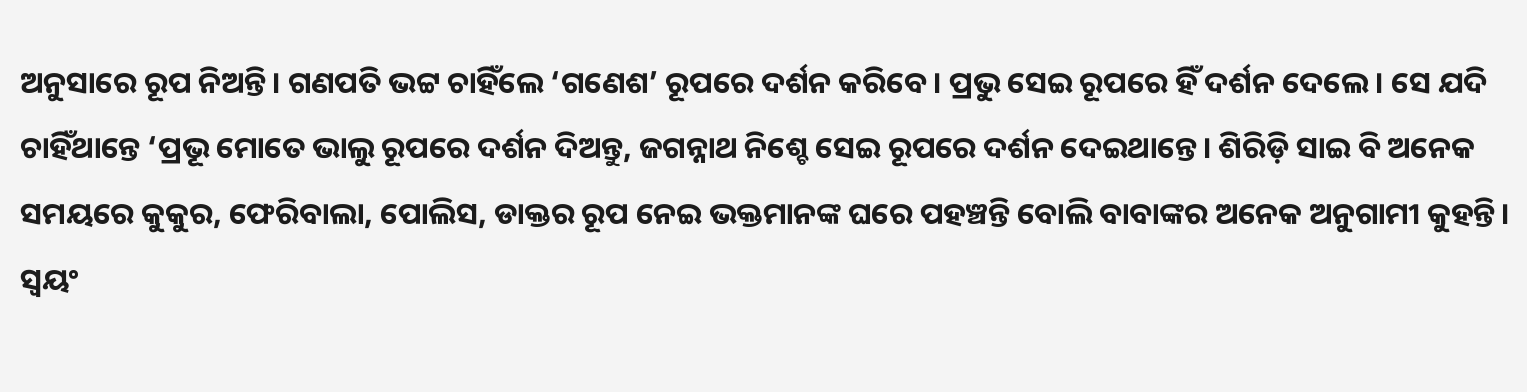ଅନୁସାରେ ରୂପ ନିଅନ୍ତି। ଗଣପତି ଭଟ୍ଟ ଚାହିଁଲେ ‘ଗଣେଶ’ ରୂପରେ ଦର୍ଶନ କରିବେ। ପ୍ରଭୁ ସେଇ ରୂପରେ ହିଁ ଦର୍ଶନ ଦେଲେ। ସେ ଯଦି ଚାହିଁଥାନ୍ତେ ‘ପ୍ରଭୂ ମୋତେ ଭାଲୁ ରୂପରେ ଦର୍ଶନ ଦିଅନ୍ତୁ, ଜଗନ୍ନାଥ ନିଶ୍ଚେ ସେଇ ରୂପରେ ଦର୍ଶନ ଦେଇଥାନ୍ତେ। ଶିରିଡ଼ି ସାଇ ବି ଅନେକ ସମୟରେ କୁକୁର, ଫେରିବାଲା, ପୋଲିସ, ଡାକ୍ତର ରୂପ ନେଇ ଭକ୍ତମାନଙ୍କ ଘରେ ପହଞ୍ଚନ୍ତି ବୋଲି ବାବାଙ୍କର ଅନେକ ଅନୁଗାମୀ କୁହନ୍ତି। ସ୍ବୟଂ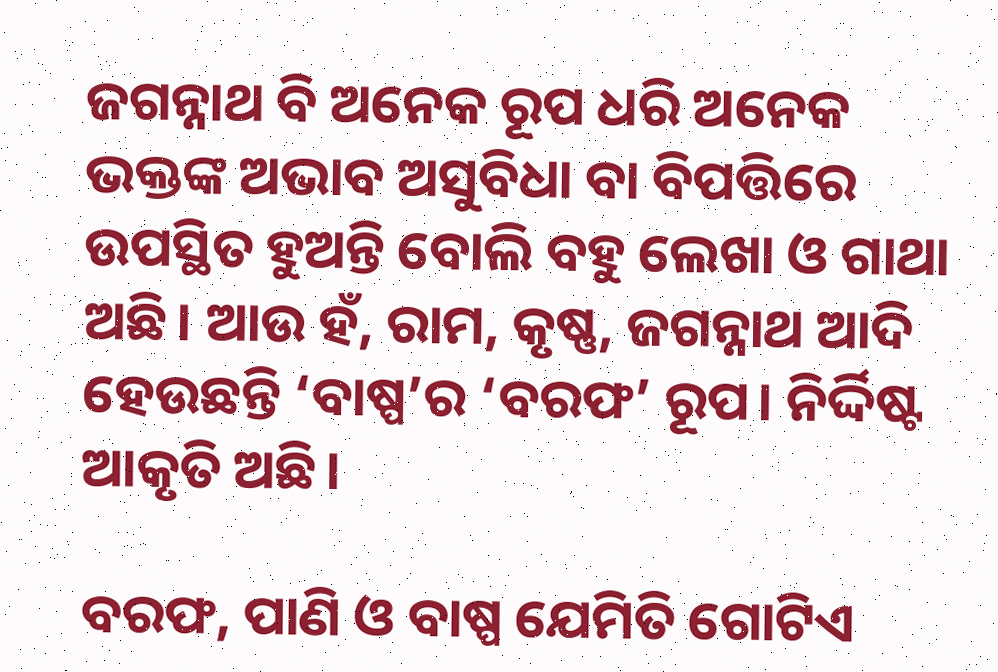ଜଗନ୍ନାଥ ବି ଅନେକ ରୂପ ଧରି ଅନେକ ଭକ୍ତଙ୍କ ଅଭାବ ଅସୁବିଧା ବା ବିପତ୍ତିରେ ଉପସ୍ଥିତ ହୁଅନ୍ତି ବୋଲି ବହୁ ଲେଖା ଓ ଗାଥା ଅଛି। ଆଉ ହଁ, ରାମ, କୃଷ୍ଣ, ଜଗନ୍ନାଥ ଆଦି ହେଉଛନ୍ତି ‘ବାଷ୍ପ’ର ‘ବରଫ’ ରୂପ। ନିର୍ଦ୍ଦିଷ୍ଟ ଆକୃତି ଅଛି।

ବରଫ, ପାଣି ଓ ବାଷ୍ପ ଯେମିତି ଗୋଟିଏ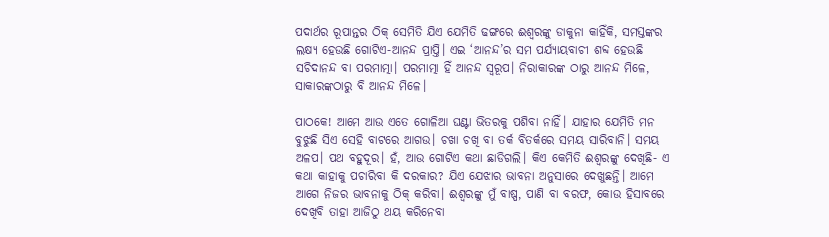ପଦାର୍ଥର ରୂପାନ୍ତର ଠିକ୍‌ ସେମିତି ଯିଏ ଯେମିତି ଢଙ୍ଗରେ ଈଶ୍ୱରଙ୍କୁ ଡାକୁନା କାହିଁକି, ସମସ୍ତଙ୍କର ଲକ୍ଷ୍ୟ ହେଉଛି ଗୋଟିଏ-ଆନନ୍ଦ ପ୍ରାପ୍ତି। ଏଇ ‘ଆନନ୍ଦ’ର ସମ ପର୍ଯ୍ୟାୟବାଚୀ ଶବ୍ଦ ହେଉଛି ସଚିଦାନନ୍ଦ ବା ପରମାତ୍ମା। ପରମାତ୍ମା ହିଁ ଆନନ୍ଦ ସ୍ବରୂପ। ନିରାକାରଙ୍କ ଠାରୁ ଆନନ୍ଦ ମିଳେ, ସାକାରଙ୍କଠାରୁ ବି ଆନନ୍ଦ ମିଳେ।

ପାଠକେ! ଆମେ ଆଉ ଏତେ ଗୋଳିଆ ଘଣ୍ଟା ଭିତରକୁ ପଶିବା ନାହିଁ। ଯାହାର ଯେମିତି ମନ ବୁଝୁଛି ସିଏ ସେହି ବାଟରେ ଆଗଉ। ଚଖା ଚଖି ବା ତର୍କ ବିତର୍କରେ ସମୟ ସାରିବାନି। ସମୟ ଅଳପ। ପଥ ବହୁଦୂର। ହଁ, ଆଉ ଗୋଟିଏ କଥା ଛାଡିଗଲି। କିଏ କେମିତି ଈଶ୍ୱରଙ୍କୁ ଦେଖିଛି- ଏ କଥା କାହାକୁ ପଚାରିବା କି ଦରକାର? ଯିଏ ଯେଝାର ଭାବନା ଅନୁସାରେ ଦେଖୁଛନ୍ତି। ଆମେ ଆଗେ ନିଜର ଭାବନାକୁ ଠିକ୍‌ କରିବା। ଈଶ୍ୱରଙ୍କୁ ମୁଁ ବାଷ୍ପ, ପାଣି ବା ବରଫ, କୋଉ ହିସାବରେ ଦେଖିବି ତାହା ଆଜିଠୁ ଥୟ କରିନେବା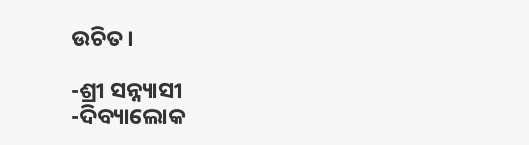ଉଚିତ।

-ଶ୍ରୀ ସନ୍ନ୍ୟାସୀ
-ଦିବ୍ୟାଲୋକ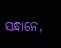ସନ୍ଧାନେ,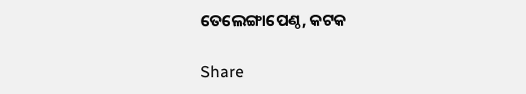ତେଲେଙ୍ଗାପେଣ୍ଠ, କଟକ

Share